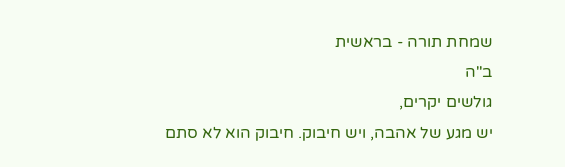שמחת תורה - בראשית
ב"ה
גולשים יקרים,
יש מגע של אהבה, ויש חיבוק. חיבוק הוא לא סתם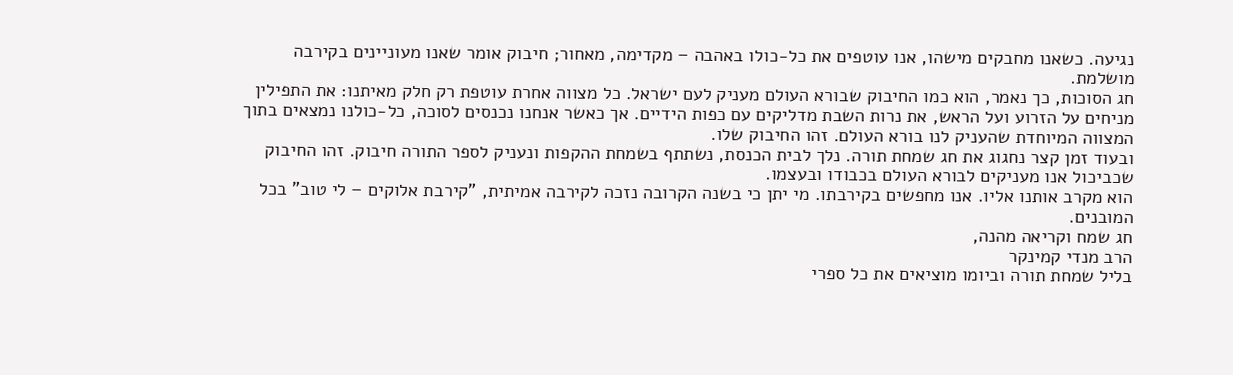נגיעה. כשאנו מחבקים מישהו, אנו עוטפים את כל-כולו באהבה – מקדימה, מאחור; חיבוק אומר שאנו מעוניינים בקירבה מושלמת.
חג הסוכות, כך נאמר, הוא כמו החיבוק שבורא העולם מעניק לעם ישראל. כל מצווה אחרת עוטפת רק חלק מאיתנו: את התפילין מניחים על הזרוע ועל הראש, את נרות השבת מדליקים עם כפות הידיים. אך כאשר אנחנו נכנסים לסוכה, כל-כולנו נמצאים בתוך המצווה המיוחדת שהעניק לנו בורא העולם. זהו החיבוק שלו.
ובעוד זמן קצר נחגוג את חג שמחת תורה. נלך לבית הכנסת, נשתתף בשמחת ההקפות ונעניק לספר התורה חיבוק. זהו החיבוק שכביכול אנו מעניקים לבורא העולם בכבודו ובעצמו.
הוא מקרב אותנו אליו. אנו מחפשים בקירבתו. מי יתן כי בשנה הקרובה נזכה לקירבה אמיתית, "קירבת אלוקים – לי טוב" בכל המובנים.
חג שמח וקריאה מהנה,
הרב מנדי קמינקר
בליל שמחת תורה וביומו מוציאים את כל ספרי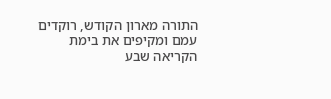התורה מארון הקודש, רוקדים עמם ומקיפים את בימת הקריאה שבע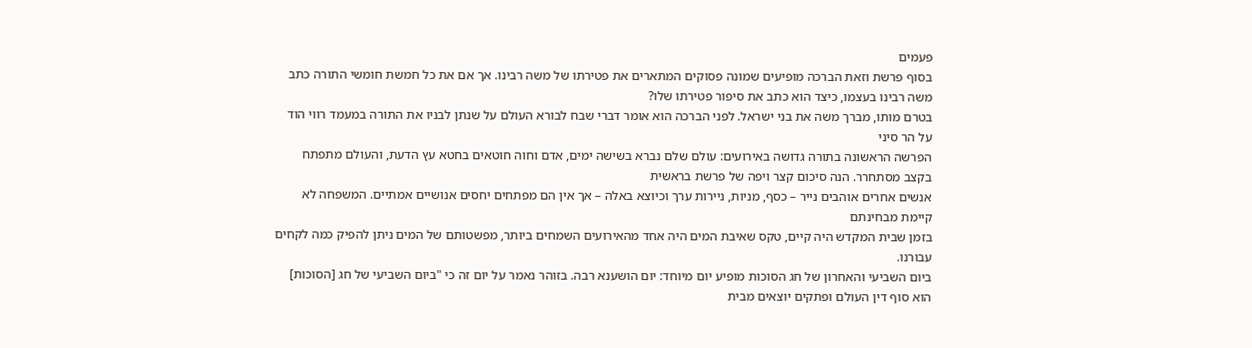פעמים
בסוף פרשת וזאת הברכה מופיעים שמונה פסוקים המתארים את פטירתו של משה רבינו. אך אם את כל חמשת חומשי התורה כתב משה רבינו בעצמו, כיצד הוא כתב את סיפור פטירתו שלו?
בטרם מותו, מברך משה את בני ישראל. לפני הברכה הוא אומר דברי שבח לבורא העולם על שנתן לבניו את התורה במעמד רווי הוד על הר סיני
הפרשה הראשונה בתורה גדושה באירועים: עולם שלם נברא בשישה ימים, אדם וחוה חוטאים בחטא עץ הדעת, והעולם מתפתח בקצב מסתחרר. הנה סיכום קצר ויפה של פרשת בראשית
אנשים אחרים אוהבים נייר – כסף, מניות, ניירות ערך וכיוצא באלה – אך אין הם מפתחים יחסים אנושיים אמתיים. המשפחה לא קיימת מבחינתם
בזמן שבית המקדש היה קיים, טקס שאיבת המים היה אחד מהאירועים השמחים ביותר, מפשטותם של המים ניתן להפיק כמה לקחים עבורנו.
ביום השביעי והאחרון של חג הסוכות מופיע יום מיוחד: יום הושענא רבה. בזוהר נאמר על יום זה כי "ביום השביעי של חג [הסוכות] הוא סוף דין העולם ופתקים יוצאים מבית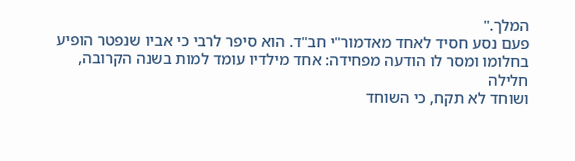המלך."
פעם נסע חסיד לאחד מאדמור"י חב"ד. הוא סיפר לרבי כי אביו שנפטר הופיע בחלומו ומסר לו הודעה מפחידה: אחד מילדיו עומד למות בשנה הקרובה, חלילה
ושוחד לא תקח, כי השוחד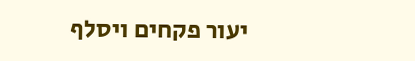יעור פקחים ויסלף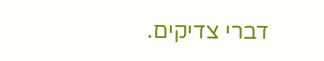דברי צדיקים.